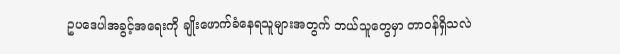ဥပဒေပါအခွင့်အရေးကို ချိုးဖောက်ခံနေရသူများအတွက် ဘယ်သူတွေမှာ တာဝန်ရှိသလဲ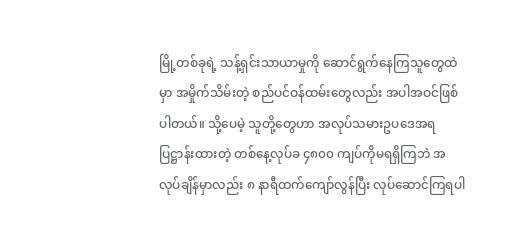မြို့တစ်ခုရဲ့ သန့်ရှင်းသာယာမှုကို ဆောင်ရွက်နေကြသူတွေထဲမှာ အမှိုက်သိမ်းတဲ့ စည်ပင်ဝန်ထမ်းတွေလည်း အပါအဝင်ဖြစ်ပါတယ်။ သို့ပေမဲ့ သူတို့တွေဟာ အလုပ်သမားဥပဒေအရ ပြဋ္ဌာန်းထားတဲ့ တစ်နေ့လုပ်ခ ၄၈၀၀ ကျပ်ကိုမရရှိကြဘဲ အလုပ်ချိန်မှာလည်း ၈ နာရီထက်ကျော်လွန်ပြီး လုပ်ဆောင်ကြရပါ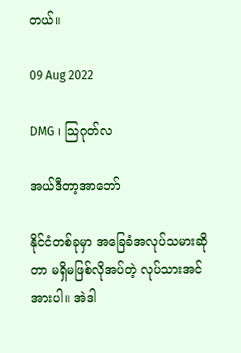တယ်။

09 Aug 2022

DMG ၊ သြဂုတ်လ

အယ်ဒီတာ့အာဘော်

နိုင်ငံတစ်ခုမှာ အခြေခံအလုပ်သမားဆိုတာ မရှိမဖြစ်လိုအပ်တဲ့ လုပ်သားအင်အားပါ။ အဲဒါ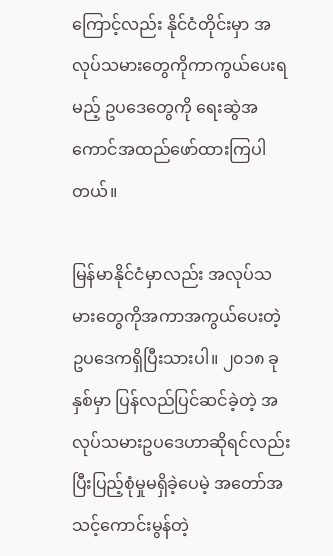ကြောင့်လည်း နိုင်ငံတိုင်းမှာ အလုပ်သမားတွေကိုကာကွယ်ပေးရမည့် ဥပဒေတွေကို ရေးဆွဲအကောင်အထည်ဖော်ထားကြပါတယ်။

မြန်မာနိုင်ငံမှာလည်း အလုပ်သမားတွေကိုအကာအကွယ်ပေးတဲ့ ဥပဒေကရှိပြီးသားပါ။ ၂၀၁၈ ခုနှစ်မှာ ပြန်လည်ပြင်ဆင်ခဲ့တဲ့ အလုပ်သမားဥပဒေဟာဆိုရင်လည်း ပြီးပြည့်စုံမှုမရှိခဲ့ပေမဲ့ အတော်အသင့်ကောင်းမွန်တဲ့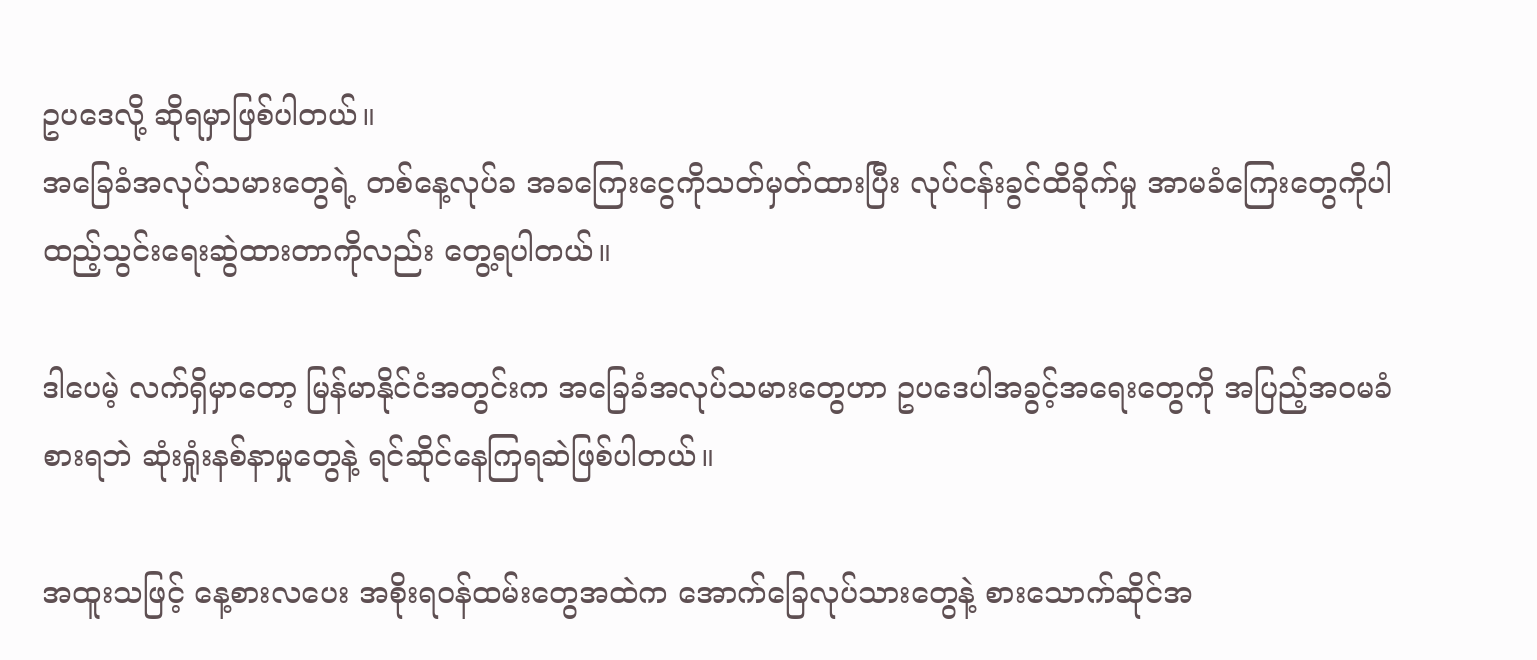ဥပဒေလို့ ဆိုရမှာဖြစ်ပါတယ်။
အခြေခံအလုပ်သမားတွေရဲ့ တစ်နေ့လုပ်ခ အခကြေးငွေကိုသတ်မှတ်ထားပြီး လုပ်ငန်းခွင်ထိခိုက်မှု အာမခံကြေးတွေကိုပါ ထည့်သွင်းရေးဆွဲထားတာကိုလည်း တွေ့ရပါတယ်။

ဒါပေမဲ့ လက်ရှိမှာတော့ မြန်မာနိုင်ငံအတွင်းက အခြေခံအလုပ်သမားတွေဟာ ဥပဒေပါအခွင့်အရေးတွေကို အပြည့်အဝမခံစားရဘဲ ဆုံးရှုံးနစ်နာမှုတွေနဲ့ ရင်ဆိုင်နေကြရဆဲဖြစ်ပါတယ်။

အထူးသဖြင့် နေ့စားလပေး အစိုးရဝန်ထမ်းတွေအထဲက အောက်ခြေလုပ်သားတွေနဲ့ စားသောက်ဆိုင်အ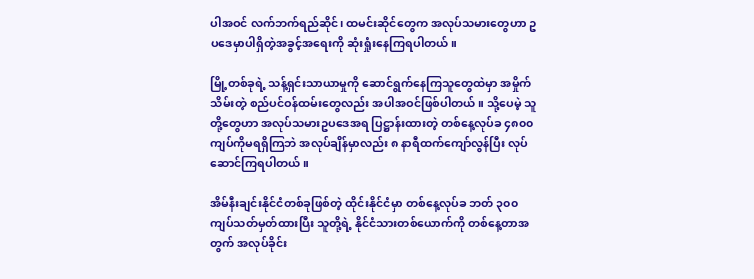ပါအဝင် လက်ဘက်ရည်ဆိုင်၊ ထမင်းဆိုင်တွေက အလုပ်သမားတွေဟာ ဥပဒေမှာပါရှိတဲ့အခွင့်အရေးကို ဆုံးရှုံးနေကြရပါတယ်။

မြို့တစ်ခုရဲ့ သန့်ရှင်းသာယာမှုကို ဆောင်ရွက်နေကြသူတွေထဲမှာ အမှိုက်သိမ်းတဲ့ စည်ပင်ဝန်ထမ်းတွေလည်း အပါအဝင်ဖြစ်ပါတယ်။ သို့ပေမဲ့ သူတို့တွေဟာ အလုပ်သမားဥပဒေအရ ပြဋ္ဌာန်းထားတဲ့ တစ်နေ့လုပ်ခ ၄၈၀၀ ကျပ်ကိုမရရှိကြဘဲ အလုပ်ချိန်မှာလည်း ၈ နာရီထက်ကျော်လွန်ပြီး လုပ်ဆောင်ကြရပါတယ်။

အိမ်နီးချင်းနိုင်ငံတစ်ခုဖြစ်တဲ့ ထိုင်းနိုင်ငံမှာ တစ်နေ့လုပ်ခ ဘတ် ၃၀၀ ကျပ်သတ်မှတ်ထားပြီး သူတို့ရဲ့ နိုင်ငံသားတစ်ယောက်ကို တစ်နေ့တာအတွက် အလုပ်ခိုင်း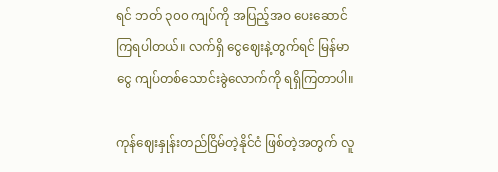ရင် ဘတ် ၃၀၀ ကျပ်ကို အပြည့်အဝ ပေးဆောင်ကြရပါတယ်။ လက်ရှိ ငွေဈေးနဲ့တွက်ရင် မြန်မာငွေ ကျပ်တစ်သောင်းခွဲလောက်ကို ရရှိကြတာပါ။

ကုန်ဈေးနှုန်းတည်ငြိမ်တဲ့နိုင်ငံ ဖြစ်တဲ့အတွက် လူ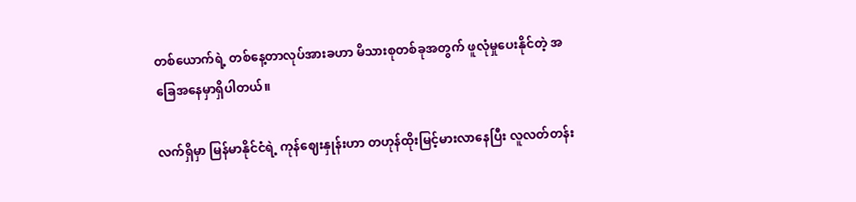တစ်ယောက်ရဲ့ တစ်နေ့တာလုပ်အားခဟာ မိသားစုတစ်ခုအတွက် ဖူလုံမှုပေးနိုင်တဲ့ အခြေအနေမှာရှိပါတယ်။

လက်ရှိမှာ မြန်မာနိုင်ငံရဲ့ ကုန်ဈေးနှုန်းဟာ တဟုန်ထိုးမြင့်မားလာနေပြီး လူလတ်တန်း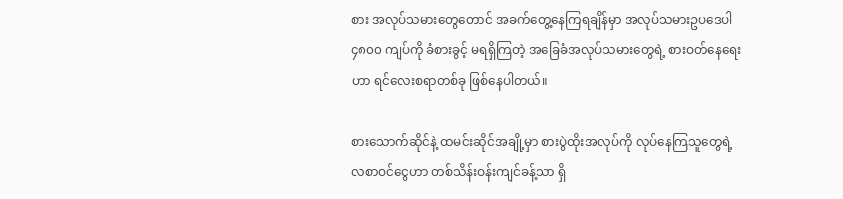စား အလုပ်သမားတွေတောင် အခက်တွေ့နေကြရချိန်မှာ အလုပ်သမားဥပဒေပါ ၄၈၀၀ ကျပ်ကို ခံစားခွင့် မရရှိကြတဲ့ အခြေခံအလုပ်သမားတွေရဲ့ စားဝတ်နေရေးဟာ ရင်လေးစရာတစ်ခု ဖြစ်နေပါတယ်။

စားသောက်ဆိုင်နဲ့ ထမင်းဆိုင်အချို့မှာ စားပွဲထိုးအလုပ်ကို လုပ်နေကြသူတွေရဲ့ လစာဝင်ငွေဟာ တစ်သိန်းဝန်းကျင်ခန့်သာ ရှိ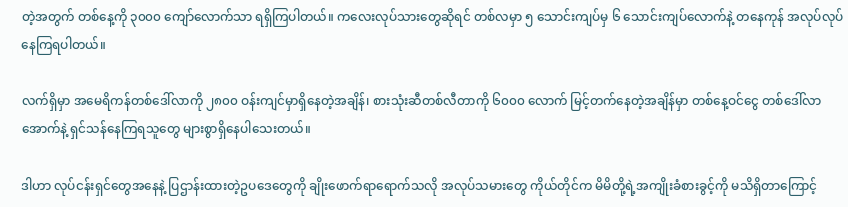တဲ့အတွက် တစ်နေ့ကို ၃၀၀၀ ကျော်လောက်သာ ရရှိကြပါတယ်။ ကလေးလုပ်သားတွေဆိုရင် တစ်လမှာ ၅ သောင်းကျပ်မှ ၆ သောင်းကျပ်လောက်နဲ့ တနေကုန် အလုပ်လုပ်နေကြရပါတယ်။

လက်ရှိမှာ အမေရိကန်တစ်ဒေါ်လာကို ၂၈၀၀ ဝန်းကျင်မှာရှိနေတဲ့အချိန်၊ စားသုံးဆီတစ်လီတာကို ၆၀၀၀ လောက် မြင့်တက်နေတဲ့အချိန်မှာ တစ်နေ့ဝင်ငွေ တစ်ဒေါ်လာအောက်နဲ့ ရှင်သန်နေကြရသူတွေ များစွာရှိနေပါသေးတယ်။

ဒါဟာ လုပ်ငန်းရှင်တွေအနေနဲ့ ပြဌာန်းထားတဲ့ဥပဒေတွေကို ချိုးဖောက်ရာရောက်သလို အလုပ်သမားတွေ ကိုယ်တိုင်က မိမိတို့ရဲ့အကျိုးခံစားခွင့်ကို မသိရှိတာကြောင့်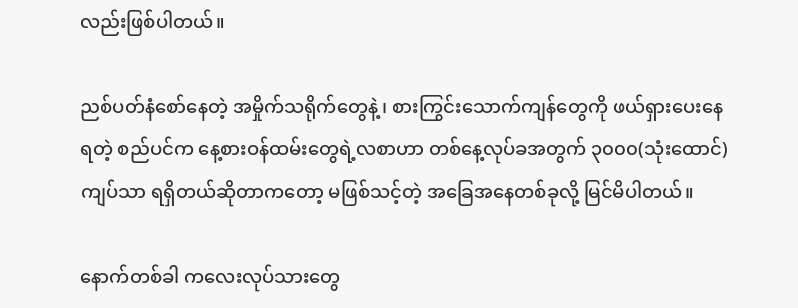လည်းဖြစ်ပါတယ်။

ညစ်ပတ်နံစော်နေတဲ့ အမှိုက်သရိုက်တွေနဲ့၊ စားကြွင်းသောက်ကျန်တွေကို ဖယ်ရှားပေးနေရတဲ့ စည်ပင်က နေ့စားဝန်ထမ်းတွေရဲ့လစာဟာ တစ်နေ့လုပ်ခအတွက် ၃၀၀၀(သုံးထောင်)ကျပ်သာ ရရှိတယ်ဆိုတာကတော့ မဖြစ်သင့်တဲ့ အခြေအနေတစ်ခုလို့ မြင်မိပါတယ်။

နောက်တစ်ခါ ကလေးလုပ်သားတွေ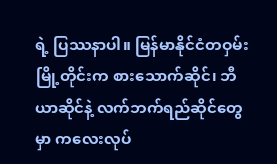ရဲ့ ပြဿနာပါ။ မြန်မာနိုင်ငံတဝှမ်း မြို့တိုင်းက စားသောက်ဆိုင်၊ ဘီယာဆိုင်နဲ့ လက်ဘက်ရည်ဆိုင်တွေမှာ ကလေးလုပ်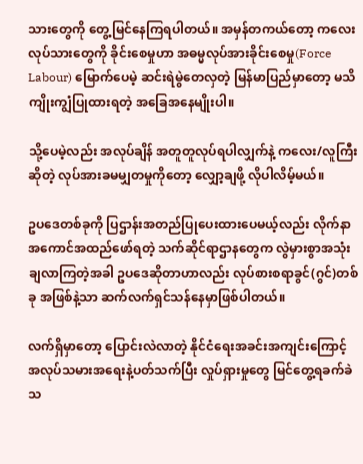သားတွေကို တွေ့မြင်နေကြရပါတယ်။ အမှန်တကယ်တော့ ကလေးလုပ်သားတွေကို ခိုင်းစေမှုဟာ အဓမ္မလုပ်အားခိုင်းစေမှု(Force Labour) မြောက်ပေမဲ့ ဆင်းရဲမွဲတေလှတဲ့ မြန်မာပြည်မှာတော့ မသိကျိုးကျွံပြုထားရတဲ့ အခြေအနေမျိုးပါ။

သို့ပေမဲ့လည်း အလုပ်ချိန် အတူတူလုပ်ရပါလျှက်နဲ့ ကလေး/လူကြီးဆိုတဲ့ လုပ်အားခမမျှတမှုကိုတော့ လျှော့ချဖို့ လိုပါလိမ့်မယ်။

ဥပဒေတစ်ခုကို ပြဌာန်းအတည်ပြုပေးထားပေမယ့်လည်း လိုက်နာအကောင်အထည်ဖော်ရတဲ့ သက်ဆိုင်ရာဌာနတွေက လွဲမှားစွာအသုံးချလာကြတဲ့အခါ ဥပဒေဆိုတာဟာလည်း လုပ်စားစရာခွင်(ဂွင်)တစ်ခု အဖြစ်နဲ့သာ ဆက်လက်ရှင်သန်နေမှာဖြစ်ပါတယ်။

လက်ရှိမှာတော့ ပြောင်းလဲလာတဲ့ နိုင်ငံရေးအခင်းအကျင်းကြောင့် အလုပ်သမားအရေးနဲ့ပတ်သက်ပြီး လှုပ်ရှားမှုတွေ မြင်တွေ့ရခက်ခဲသ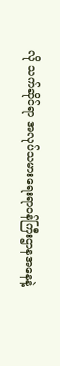လို သက်ဆိုင်ရာ အလုပ်သမားရေးရာဝန်ကြီးဌာနအနေနဲ့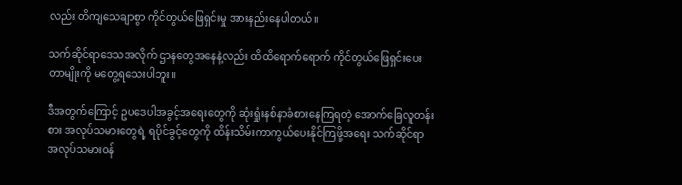လည်း တိကျသေချာစွာ ကိုင်တွယ်ဖြေရှင်းမှု အားနည်းနေပါတယ်။

သက်ဆိုင်ရာဒေသအလိုက် ဌာနတွေအနေနဲ့လည်း ထိထိရောက်ရောက် ကိုင်တွယ်ဖြေရှင်းပေးတာမျိုးကို မတွေ့ရသေးပါဘူး။

ဒီအတွက်ကြောင့် ဥပဒေပါအခွင့်အရေးတွေကို ဆုံးရှုံးနစ်နာခံစားနေကြရတဲ့ အောက်ခြေလူတန်းစား အလုပ်သမားတွေရဲ့ ရပိုင်ခွင့်တွေကို ထိန်းသိမ်းကာကွယ်ပေးနိုင်ကြဖို့အရေး သက်ဆိုင်ရာ အလုပ်သမားဝန်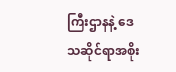ကြီးဌာနနဲ့ ဒေသဆိုင်ရာအစိုး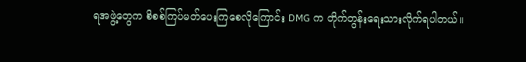ရအဖွဲ့တွေက စိစစ်ကြပ်မတ်ပေးကြစေလိုကြောင်း DMG က တိုက်တွန်းရေးသားလိုက်ရပါတယ်။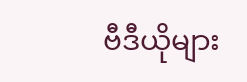ဗီဒီယိုများ